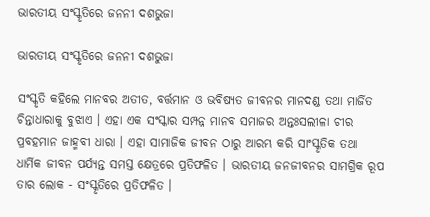ଭାରତୀୟ ସଂସ୍କୃତିରେ ଜନନୀ ଦଶଭୁଜା

ଭାରତୀୟ ସଂସ୍କୃତିରେ ଜନନୀ ଦଶଭୁଜା

ସଂସ୍କୃତି କହିଲେ ମାନବର ଅତୀତ, ବର୍ତ୍ତମାନ ଓ ଭବିଷ୍ୟତ ଜୀବନର ମାନଦଣ୍ଡ ତଥା ମାର୍ଜିତ ଚିନ୍ତାଧାରାକୁ ବୁଝାଏ । ଏହା ଏକ ସଂସ୍କାର ସମ୍ପନ୍ନ ମାନବ ସମାଜର ଅନ୍ତଃସଲୀଳା ଚୀର ପ୍ରବହମାନ ଜାହ୍ମବୀ ଧାରା । ଏହା ସାମାଜିକ ଜୀବନ ଠାରୁ ଆରମ୍ଭ କରି ସାଂସ୍କୃତିକ ତଥା ଧାର୍ମିକ ଜୀବନ ପର୍ଯ୍ୟନ୍ତ ସମସ୍ତ କ୍ଷେତ୍ରରେ ପ୍ରତିଫଳିତ । ଭାରତୀୟ ଜନଜୀବନର ସାମଗ୍ରିକ ରୂପ ତାର ଲୋକ - ସଂସ୍କୃତିରେ ପ୍ରତିଫଳିତ ।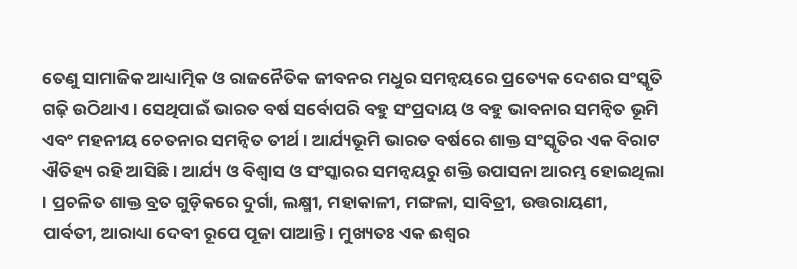ତେଣୁ ସାମାଜିକ ଆଧ୍ୟାତ୍ମିକ ଓ ରାଜନୈତିକ ଜୀବନର ମଧୁର ସମନ୍ୱୟରେ ପ୍ରତ୍ୟେକ ଦେଶର ସଂସ୍କୃତି ଗଢ଼ି ଉଠିଥାଏ । ସେଥିପାଇଁ ଭାରତ ବର୍ଷ ସର୍ବୋପରି ବହୁ ସଂପ୍ରଦାୟ ଓ ବହୁ ଭାବନାର ସମନ୍ୱିତ ଭୂମି ଏବଂ ମହନୀୟ ଚେତନାର ସମନ୍ୱିତ ତୀର୍ଥ । ଆର୍ଯ୍ୟଭୂମି ଭାରତ ବର୍ଷରେ ଶାକ୍ତ ସଂସ୍କୃତିର ଏକ ବିରାଟ ଐତିହ୍ୟ ରହି ଆସିଛି । ଆର୍ଯ୍ୟ ଓ ବିଶ୍ୱାସ ଓ ସଂସ୍କାରର ସମନ୍ୱୟରୁ ଶକ୍ତି ଉପାସନା ଆରମ୍ଭ ହୋଇଥିଲା । ପ୍ରଚଳିତ ଶାକ୍ତ ବ୍ରତ ଗୁଡ଼ିକରେ ଦୁର୍ଗା, ଲକ୍ଷ୍ମୀ, ମହାକାଳୀ, ମଙ୍ଗଳା, ସାବିତ୍ରୀ, ଉତ୍ତରାୟଣୀ, ପାର୍ବତୀ, ଆରାଧ୍ୟା ଦେବୀ ରୂପେ ପୂଜା ପାଆନ୍ତି । ମୁଖ୍ୟତଃ ଏକ ଈଶ୍ୱର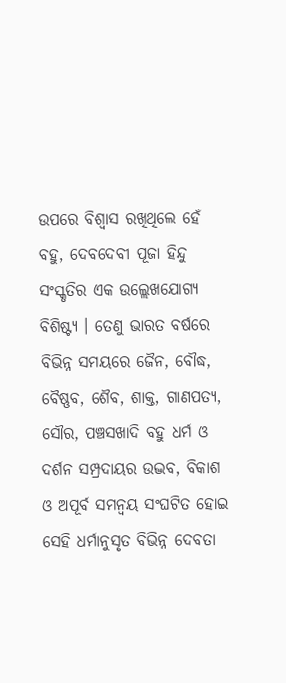ଉପରେ ବିଶ୍ୱାସ ରଖିଥିଲେ ହେଁ ବହୁ, ଦେବଦେବୀ ପୂଜା ହିନ୍ଦୁ ସଂସ୍କୃତିର ଏକ ଉଲ୍ଲେଖଯୋଗ୍ୟ ବିଶିଷ୍ଟ୍ୟ । ତେଣୁ ଭାରତ ବର୍ଷରେ ବିଭିନ୍ନ ସମୟରେ ଜୈନ, ବୌଦ୍ଧ, ବୈଷ୍ଣବ, ଶୈବ, ଶାକ୍ତ, ଗାଣପତ୍ୟ, ସୌର, ପଞ୍ଚସଖାଦି ବହୁ ଧର୍ମ ଓ ଦର୍ଶନ ସମ୍ପ୍ରଦାୟର ଉଦ୍ଭବ, ବିକାଶ ଓ ଅପୂର୍ବ ସମନ୍ୱୟ ସଂଘଟିତ ହୋଇ ସେହି ଧର୍ମାନୁସୃତ ବିଭିନ୍ନ ଦେବତା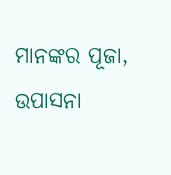ମାନଙ୍କର ପୂଜା, ଉପାସନା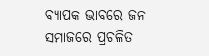ବ୍ୟାପକ ଭାବରେ ଜନ ସମାଜରେ ପ୍ରଚଳିତ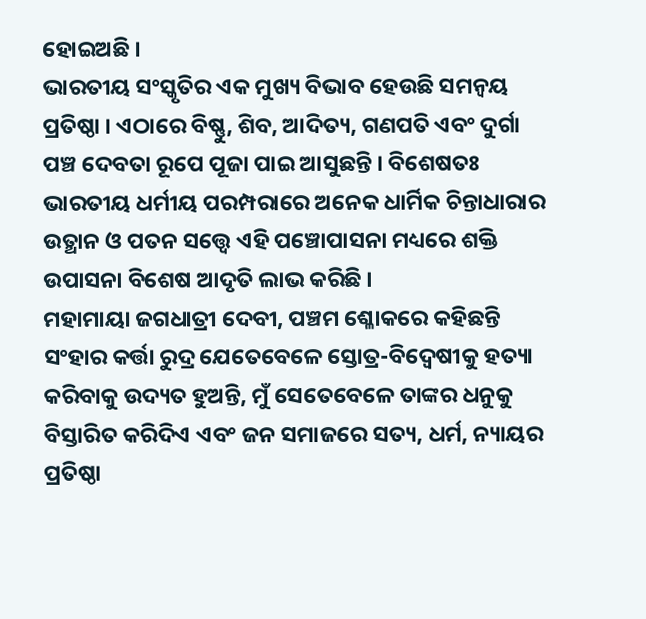ହୋଇଅଛି ।
ଭାରତୀୟ ସଂସ୍କୃତିର ଏକ ମୁଖ୍ୟ ବିଭାବ ହେଉଛି ସମନ୍ୱୟ ପ୍ରତିଷ୍ଠା । ଏଠାରେ ବିଷ୍ଣୁ, ଶିବ, ଆଦିତ୍ୟ, ଗଣପତି ଏବଂ ଦୁର୍ଗା ପଞ୍ଚ ଦେବତା ରୂପେ ପୂଜା ପାଇ ଆସୁଛନ୍ତି । ବିଶେଷତଃ ଭାରତୀୟ ଧର୍ମୀୟ ପରମ୍ପରାରେ ଅନେକ ଧାର୍ମିକ ଚିନ୍ତାଧାରାର ଉତ୍ଥାନ ଓ ପତନ ସତ୍ତ୍ୱେ ଏହି ପଞ୍ଚୋପାସନା ମଧ୍ୟରେ ଶକ୍ତି ଉପାସନା ବିଶେଷ ଆଦୃତି ଲାଭ କରିଛି ।
ମହାମାୟା ଜଗଧାତ୍ରୀ ଦେବୀ, ପଞ୍ଚମ ଶ୍ଳୋକରେ କହିଛନ୍ତି ସଂହାର କର୍ତ୍ତା ରୁଦ୍ର ଯେତେବେଳେ ସ୍ତୋତ୍ର-ବିଦ୍ୱେଷୀକୁ ହତ୍ୟା କରିବାକୁ ଉଦ୍ୟତ ହୁଅନ୍ତି, ମୁଁ ସେତେବେଳେ ତାଙ୍କର ଧନୁକୁ ବିସ୍ତାରିତ କରିଦିଏ ଏବଂ ଜନ ସମାଜରେ ସତ୍ୟ, ଧର୍ମ, ନ୍ୟାୟର ପ୍ରତିଷ୍ଠା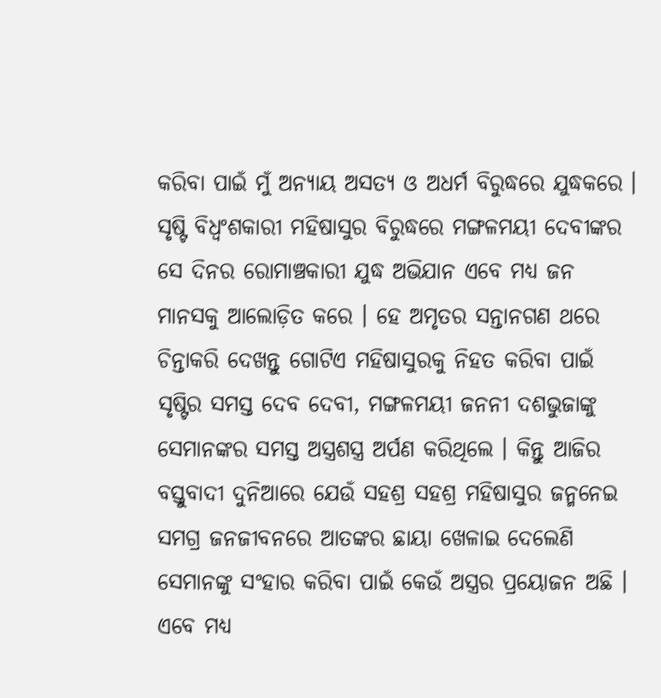କରିବା ପାଇଁ ମୁଁ ଅନ୍ୟାୟ ଅସତ୍ୟ ଓ ଅଧର୍ମ ବିରୁଦ୍ଧରେ ଯୁଦ୍ଧକରେ । ସୃଷ୍ଟି ବିଧ୍ୱଂଶକାରୀ ମହିଷାସୁର ବିରୁଦ୍ଧରେ ମଙ୍ଗଳମୟୀ ଦେବୀଙ୍କର ସେ ଦିନର ରୋମାଞ୍ଚକାରୀ ଯୁଦ୍ଧ ଅଭିଯାନ ଏବେ ମଧ୍ୟ ଜନ ମାନସକୁ ଆଲୋଡ଼ିତ କରେ । ହେ ଅମୃତର ସନ୍ତାନଗଣ ଥରେ ଚିନ୍ତାକରି ଦେଖନ୍ତୁ ଗୋଟିଏ ମହିଷାସୁରକୁ ନିହତ କରିବା ପାଇଁ ସୃଷ୍ଟିର ସମସ୍ତ ଦେବ ଦେବୀ, ମଙ୍ଗଳମୟୀ ଜନନୀ ଦଶଭୁଜାଙ୍କୁ ସେମାନଙ୍କର ସମସ୍ତ ଅସ୍ତ୍ରଶସ୍ତ୍ର ଅର୍ପଣ କରିଥିଲେ । କିନ୍ତୁ ଆଜିର ବସ୍ତୁବାଦୀ ଦୁନିଆରେ ଯେଉଁ ସହଶ୍ର ସହଶ୍ର ମହିଷାସୁର ଜନ୍ମନେଇ ସମଗ୍ର ଜନଜୀବନରେ ଆତଙ୍କର ଛାୟା ଖେଳାଇ ଦେଲେଣି ସେମାନଙ୍କୁ ସଂହାର କରିବା ପାଇଁ କେଉଁ ଅସ୍ତ୍ରର ପ୍ରୟୋଜନ ଅଛି । ଏବେ ମଧ୍ୟ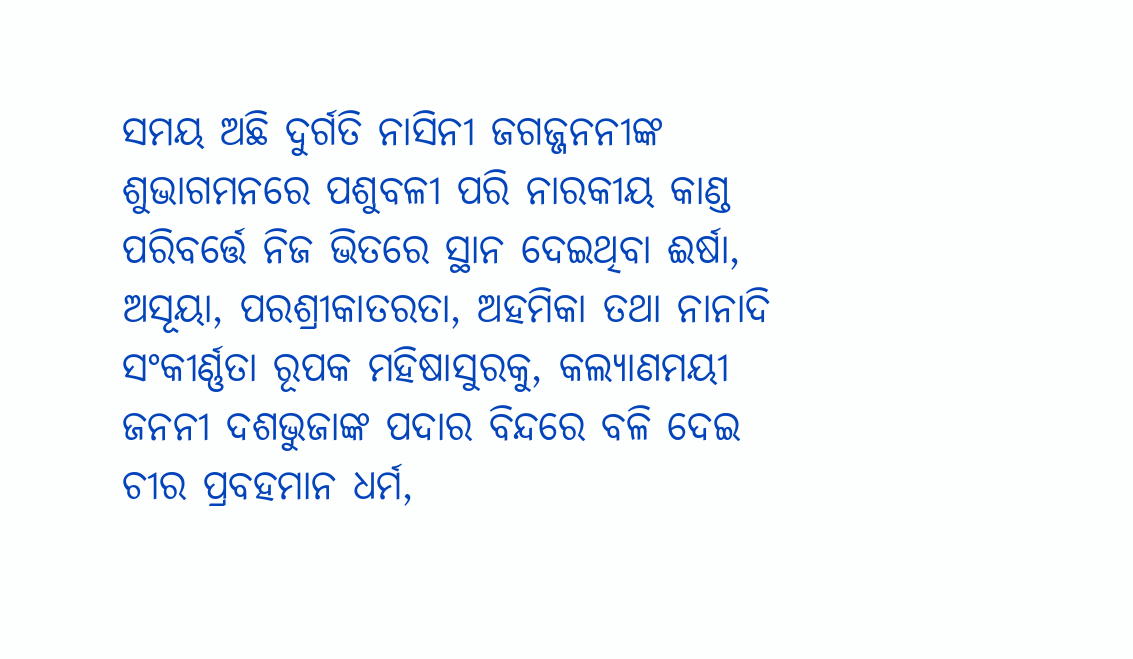ସମୟ ଅଛି ଦୁର୍ଗତି ନାସିନୀ ଜଗଜ୍ଜନନୀଙ୍କ ଶୁଭାଗମନରେ ପଶୁବଳୀ ପରି ନାରକୀୟ କାଣ୍ଡ ପରିବର୍ତ୍ତେ ନିଜ ଭିତରେ ସ୍ଥାନ ଦେଇଥିବା ଈର୍ଷା, ଅସୂୟା, ପରଶ୍ରୀକାତରତା, ଅହମିକା ତଥା ନାନାଦି ସଂକୀର୍ଣ୍ଣତା ରୂପକ ମହିଷାସୁରକୁ, କଲ୍ୟାଣମୟୀ ଜନନୀ ଦଶଭୁଜାଙ୍କ ପଦାର ବିନ୍ଦରେ ବଳି ଦେଇ ଚୀର ପ୍ରବହମାନ ଧର୍ମ,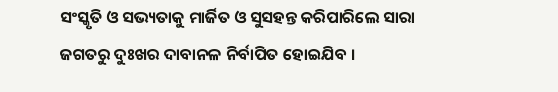ସଂସ୍କୃତି ଓ ସଭ୍ୟତାକୁ ମାର୍ଜିତ ଓ ସୁସହନ୍ତ କରିପାରିଲେ ସାରା ଜଗତରୁ ଦୁଃଖର ଦାବାନଳ ନିର୍ବାପିତ ହୋଇଯିବ ।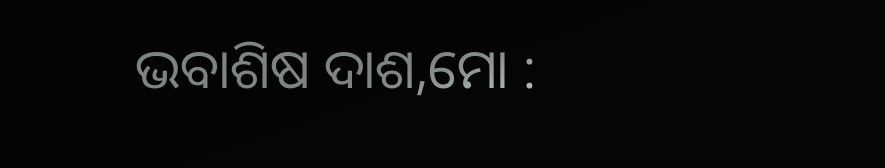ଭବାଶିଷ ଦାଶ,ମୋ :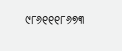୯୮୬୧୧୧୮୬୭୩